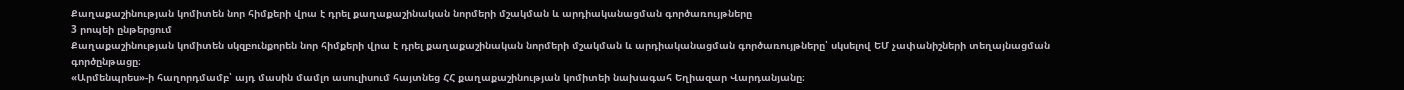Քաղաքաշինության կոմիտեն նոր հիմքերի վրա է դրել քաղաքաշինական նորմերի մշակման և արդիականացման գործառույթները
3 րոպեի ընթերցում
Քաղաքաշինության կոմիտեն սկզբունքորեն նոր հիմքերի վրա է դրել քաղաքաշինական նորմերի մշակման և արդիականացման գործառույթները՝ սկսելով ԵՄ չափանիշների տեղայնացման գործընթացը։
«Արմենպրես»-ի հաղորդմամբ՝ այդ մասին մամլո ասուլիսում հայտնեց ՀՀ քաղաքաշինության կոմիտեի նախագահ Եղիազար Վարդանյանը։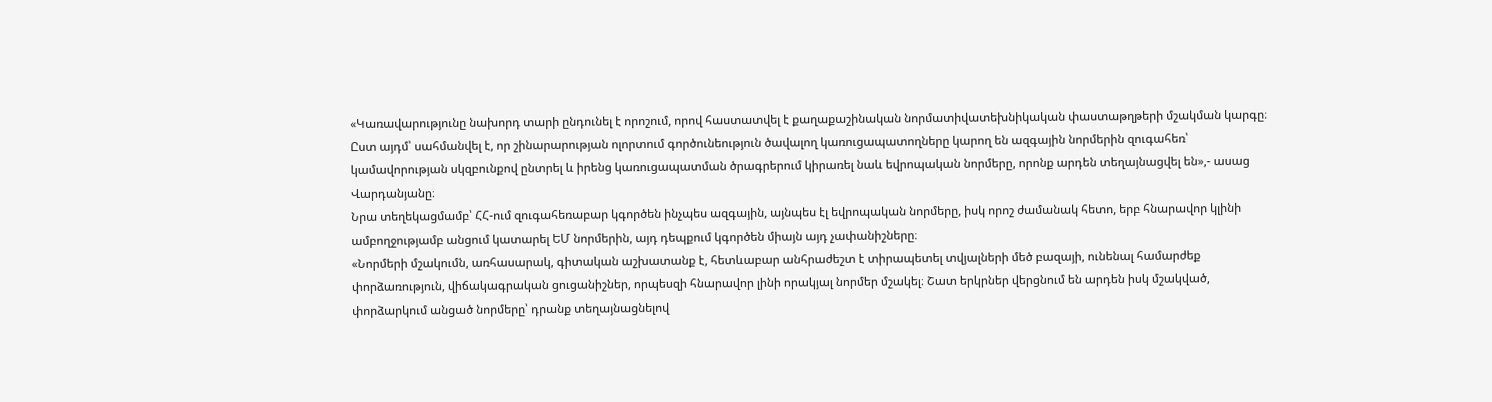«Կառավարությունը նախորդ տարի ընդունել է որոշում, որով հաստատվել է քաղաքաշինական նորմատիվատեխնիկական փաստաթղթերի մշակման կարգը։ Ըստ այդմ՝ սահմանվել է, որ շինարարության ոլորտում գործունեություն ծավալող կառուցապատողները կարող են ազգային նորմերին զուգահեռ՝ կամավորության սկզբունքով ընտրել և իրենց կառուցապատման ծրագրերում կիրառել նաև եվրոպական նորմերը, որոնք արդեն տեղայնացվել են»,- ասաց Վարդանյանը։
Նրա տեղեկացմամբ՝ ՀՀ-ում զուգահեռաբար կգործեն ինչպես ազգային, այնպես էլ եվրոպական նորմերը, իսկ որոշ ժամանակ հետո, երբ հնարավոր կլինի ամբողջությամբ անցում կատարել ԵՄ նորմերին, այդ դեպքում կգործեն միայն այդ չափանիշները։
«Նորմերի մշակումն, առհասարակ, գիտական աշխատանք է, հետևաբար անհրաժեշտ է տիրապետել տվյալների մեծ բազայի, ունենալ համարժեք փորձառություն, վիճակագրական ցուցանիշներ, որպեսզի հնարավոր լինի որակյալ նորմեր մշակել։ Շատ երկրներ վերցնում են արդեն իսկ մշակված, փորձարկում անցած նորմերը՝ դրանք տեղայնացնելով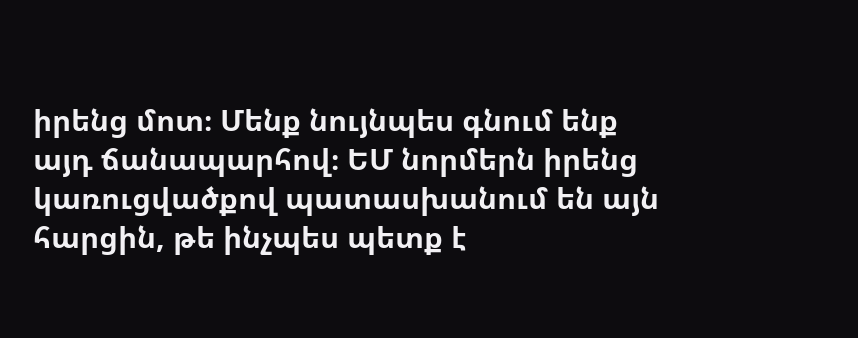իրենց մոտ։ Մենք նույնպես գնում ենք այդ ճանապարհով։ ԵՄ նորմերն իրենց կառուցվածքով պատասխանում են այն հարցին, թե ինչպես պետք է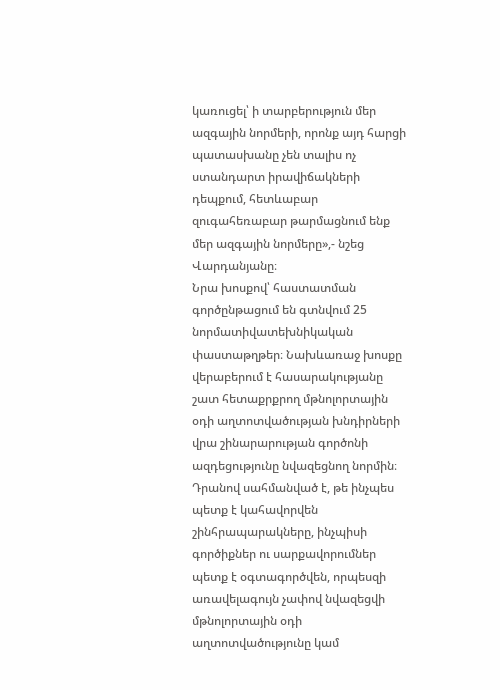կառուցել՝ ի տարբերություն մեր ազգային նորմերի, որոնք այդ հարցի պատասխանը չեն տալիս ոչ ստանդարտ իրավիճակների դեպքում, հետևաբար զուգահեռաբար թարմացնում ենք մեր ազգային նորմերը»,- նշեց Վարդանյանը։
Նրա խոսքով՝ հաստատման գործընթացում են գտնվում 25 նորմատիվատեխնիկական փաստաթղթեր։ Նախևառաջ խոսքը վերաբերում է հասարակությանը շատ հետաքրքրող մթնոլորտային օդի աղտոտվածության խնդիրների վրա շինարարության գործոնի ազդեցությունը նվազեցնող նորմին։ Դրանով սահմանված է, թե ինչպես պետք է կահավորվեն շինհրապարակները, ինչպիսի գործիքներ ու սարքավորումներ պետք է օգտագործվեն, որպեսզի առավելագույն չափով նվազեցվի մթնոլորտային օդի աղտոտվածությունը կամ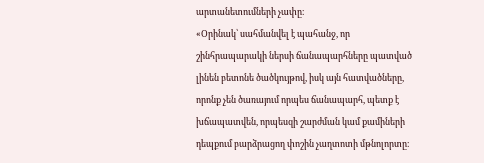արտանետումների չափը։
«Օրինակ՝ սահմանվել է պահանջ, որ շինհրապարակի ներսի ճանապարհները պատված լինեն բետոնե ծածկույթով, իսկ այն հատվածները, որոնք չեն ծառայում որպես ճանապարհ, պետք է խճապատվեն, որպեսզի շարժման կամ քամիների դեպքում բարձրացող փոշին չաղտոտի մթնոլորտը։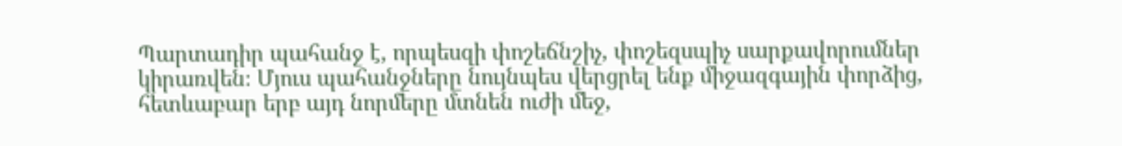Պարտադիր պահանջ է, որպեսզի փոշեճնշիչ, փոշեզսպիչ սարքավորումներ կիրառվեն։ Մյուս պահանջները նույնպես վերցրել ենք միջազգային փորձից, հետևաբար երբ այդ նորմերը մտնեն ուժի մեջ,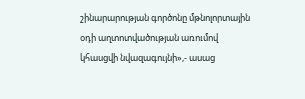շինարարության գործոնը մթնոլորտային օդի աղտոտվածության առումով կհասցվի նվազագույնի»,- ասաց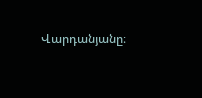Վարդանյանը։